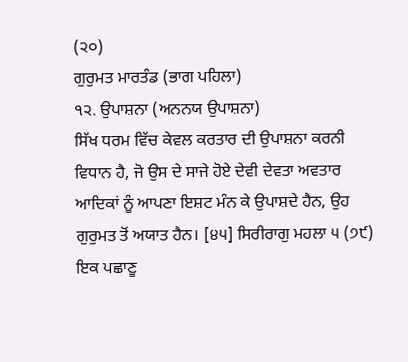(੨੦)
ਗੁਰੁਮਤ ਮਾਰਤੰਡ (ਭਾਗ ਪਹਿਲਾ)
੧੨. ਉਪਾਸ਼ਨਾ (ਅਨਨਯ ਉਪਾਸ਼ਨਾ)
ਸਿੱਖ ਧਰਮ ਵਿੱਚ ਕੇਵਲ ਕਰਤਾਰ ਦੀ ਉਪਾਸ਼ਨਾ ਕਰਨੀ ਵਿਧਾਨ ਹੈ, ਜੋ ਉਸ ਦੇ ਸਾਜੇ ਹੋਏ ਦੇਵੀ ਦੇਵਤਾ ਅਵਤਾਰ ਆਦਿਕਾਂ ਨੂੰ ਆਪਣਾ ਇਸ਼ਟ ਮੰਨ ਕੇ ਉਪਾਸ਼ਦੇ ਹੈਨ, ਉਹ ਗੁਰੁਮਤ ਤੋਂ ਅਯਾਤ ਹੈਨ। [੪੫] ਸਿਰੀਰਾਗੁ ਮਹਲਾ ੫ (੭੯) ਇਕ ਪਛਾਣੂ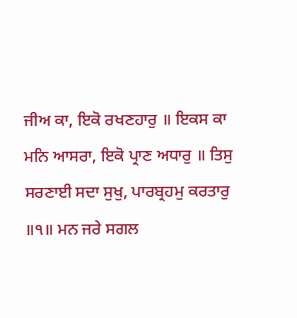ਜੀਅ ਕਾ, ਇਕੋ ਰਖਣਹਾਰੁ ॥ ਇਕਸ ਕਾ ਮਨਿ ਆਸਰਾ, ਇਕੋ ਪ੍ਰਾਣ ਅਧਾਰੁ ॥ ਤਿਸੁ ਸਰਣਾਈ ਸਦਾ ਸੁਖੁ, ਪਾਰਬ੍ਰਹਮੁ ਕਰਤਾਰੁ ॥੧॥ ਮਨ ਜਰੇ ਸਗਲ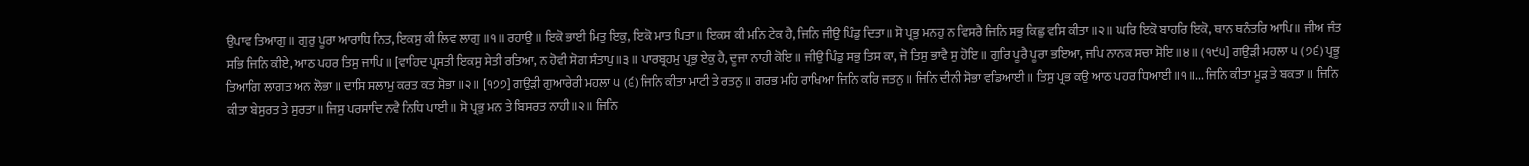ਉਪਾਵ ਤਿਆਗੁ॥ ਗੁਰੁ ਪੂਰਾ ਆਰਾਧਿ ਨਿਤ, ਇਕਸੁ ਕੀ ਲਿਵ ਲਾਗੁ ॥੧॥ ਰਹਾਉ ॥ ਇਕੋ ਭਾਈ ਮਿਤੁ ਇਕੁ, ਇਕੋ ਮਾਤ ਪਿਤਾ॥ ਇਕਸ ਕੀ ਮਨਿ ਟੇਕ ਹੈ, ਜਿਨਿ ਜੀਉ ਪਿੰਡੁ ਦਿਤਾ॥ ਸੋ ਪ੍ਰਭੁ ਮਨਹੁ ਨ ਵਿਸਰੈ ਜਿਨਿ ਸਭੁ ਕਿਛੁ ਵਸਿ ਕੀਤਾ ॥੨॥ ਘਰਿ ਇਕੋ ਬਾਹਰਿ ਇਕੋ, ਥਾਨ ਥਨੰਤਰਿ ਆਪਿ॥ ਜੀਅ ਜੰਤ ਸਭਿ ਜਿਨਿ ਕੀਏ, ਆਠ ਪਹਰ ਤਿਸੁ ਜਾਪਿ ॥ [ਵਾਹਿਦ ਪ੍ਰਸਤੀ ਇਕਸੁ ਸੇਤੀ ਰਤਿਆ, ਨ ਹੋਵੀ ਸੋਗ ਸੰਤਾਪੁ॥੩॥ ਪਾਰਬ੍ਰਹਮੁ ਪ੍ਰਭੁ ਏਕੁ ਹੈ, ਦੂਜਾ ਨਾਹੀ ਕੋਇ॥ ਜੀਉ ਪਿੰਡੁ ਸਭੁ ਤਿਸ ਕਾ, ਜੋ ਤਿਸੁ ਭਾਵੈ ਸੁ ਹੋਇ॥ ਗੁਰਿ ਪੂਰੈ ਪੂਰਾ ਭਇਆ, ਜਪਿ ਨਾਨਕ ਸਚਾ ਸੋਇ॥੪॥ (੧੯੫] ਗਉੜੀ ਮਹਲਾ ੫ (੭੬) ਪ੍ਰਭੂ ਤਿਆਗਿ ਲਾਗਤ ਅਨ ਲੋਭਾ ॥ ਦਾਸਿ ਸਲਾਮੁ ਕਰਤ ਕਤ ਸੋਭਾ ॥੨॥ [੧੭੭] ਗਉੜੀ ਗੁਆਰੇਰੀ ਮਹਲਾ ੫ (੬) ਜਿਨਿ ਕੀਤਾ ਮਾਟੀ ਤੇ ਰਤਨੁ ॥ ਗਰਭ ਮਹਿ ਰਾਖਿਆ ਜਿਨਿ ਕਰਿ ਜਤਨੁ ॥ ਜਿਨਿ ਦੀਨੀ ਸੋਭਾ ਵਡਿਆਈ ॥ ਤਿਸੁ ਪ੍ਰਭ ਕਉ ਆਠ ਪਹਰ ਧਿਆਈ ॥੧॥... ਜਿਨਿ ਕੀਤਾ ਮੂੜ ਤੇ ਬਕਤਾ ॥ ਜਿਨਿ ਕੀਤਾ ਬੇਸੁਰਤ ਤੇ ਸੁਰਤਾ॥ ਜਿਸੁ ਪਰਸਾਦਿ ਨਵੈ ਨਿਧਿ ਪਾਈ ॥ ਸੋ ਪ੍ਰਭੁ ਮਨ ਤੇ ਬਿਸਰਤ ਨਾਹੀ॥੨॥ ਜਿਨਿ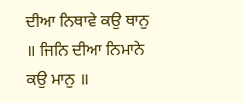ਦੀਆ ਨਿਥਾਵੇ ਕਉ ਥਾਨੁ ॥ ਜਿਨਿ ਦੀਆ ਨਿਮਾਨੇ ਕਉ ਮਾਨੁ ॥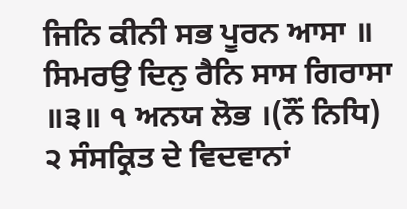ਜਿਨਿ ਕੀਨੀ ਸਭ ਪੂਰਨ ਆਸਾ ॥ ਸਿਮਰਉ ਦਿਨੁ ਰੈਨਿ ਸਾਸ ਗਿਰਾਸਾ ॥੩॥ ੧ ਅਨਯ ਲੋਭ ।(ਨੌਂ ਨਿਧਿ) ੨ ਸੰਸਕ੍ਰਿਤ ਦੇ ਵਿਦਵਾਨਾਂ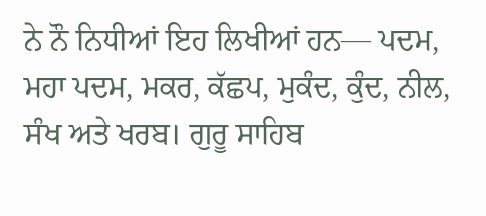ਨੇ ਨੌ ਨਿਧੀਆਂ ਇਹ ਲਿਖੀਆਂ ਹਨ— ਪਦਮ, ਮਹਾ ਪਦਮ, ਮਕਰ, ਕੱਛਪ, ਮੁਕੰਦ, ਕੁੰਦ, ਨੀਲ, ਸੰਖ ਅਤੇ ਖਰਬ। ਗੁਰੂ ਸਾਹਿਬ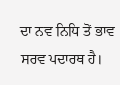ਦਾ ਨਵ ਨਿਧਿ ਤੋਂ ਭਾਵ ਸਰਵ ਪਦਾਰਥ ਹੈ।